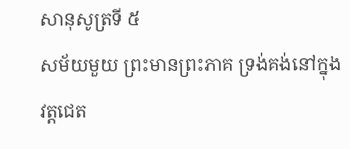សានុសូត្រទី ៥
សម័យមួយ ព្រះមានព្រះភាគ ទ្រង់គង់នៅក្នុងវត្តជេត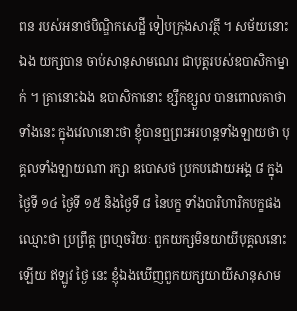ពន របស់អនាថបិណ្ឌិកសេដ្ឋី ទៀបក្រុងសាវត្ថី ។ សម័យនោះឯង យក្សបាន ចាប់សានុសាមណេរ ជាបុត្តរបស់ឧបាសិកាម្នាក់ ។ គ្រានោះឯង ឧបាសិកានោះ ខ្សឹកខ្សួល បានពោលគាថា ទាំងនេះ ក្នុងវេលានោះថា ខ្ញុំបានឮព្រះអរហន្តទាំងឡាយថា បុគ្គលទាំងឡាយណា រក្សា ឧបោសថ ប្រកបដោយអង្គ ៨ ក្នុងថ្ងៃទី ១៤ ថ្ងៃទី ១៥ និងថ្ងៃទី ៨ នៃបក្ខ ទាំងបារិហារិកបក្ខផង ឈ្មោះថា ប្រព្រឹត្ត ព្រហ្មចរិយៈ ពួកយក្សមិនយាយីបុគ្គលនោះឡើយ ឥឡូវ ថ្ងៃ នេះ ខ្ញុំឯងឃើញពួកយក្សយាយីសានុសាម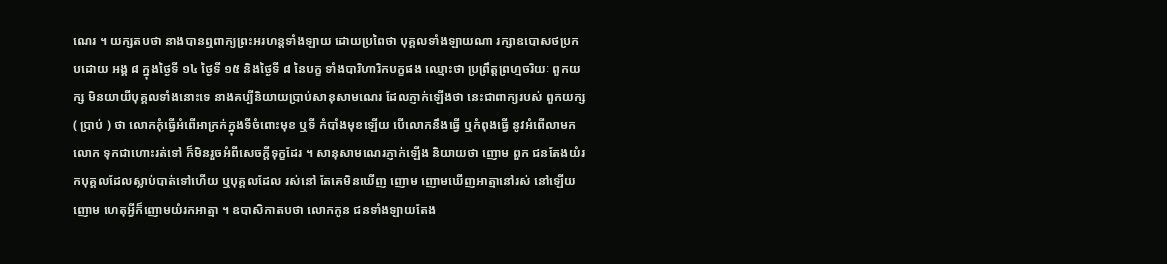ណេរ ។ យក្សតបថា នាងបានឮពាក្យព្រះអរហន្តទាំងឡាយ ដោយប្រពៃថា បុគ្គលទាំងឡាយណា រក្សាឧបោសថប្រកបដោយ អង្គ ៨ ក្នុងថ្ងៃទី ១៤ ថ្ងៃទី ១៥ និងថ្ងៃទី ៨ នៃបក្ខ ទាំងបារិហារិកបក្ខផង ឈ្មោះថា ប្រព្រឹត្តព្រហ្មចរិយៈ ពួកយក្ស មិនយាយីបុគ្គលទាំងនោះទេ នាងគប្បីនិយាយប្រាប់សានុសាមណេរ ដែលភ្ញាក់ឡើងថា នេះជាពាក្យរបស់ ពួកយក្ស ( ប្រាប់ ) ថា លោកកុំធ្វើអំពើអាក្រក់ក្នុងទីចំពោះមុខ ឬទី កំបាំងមុខឡើយ បើលោកនឹងធ្វើ ឬកំពុងធ្វើ នូវអំពើលាមក លោក ទុកជាហោះរត់ទៅ ក៏មិនរួចអំពីសេចក្តីទុក្ខដែរ ។ សានុសាមណេរភ្ញាក់ឡើង និយាយថា ញោម ពួក ជនតែងយំរកបុគ្គលដែលស្លាប់បាត់ទៅហើយ ឬបុគ្គលដែល រស់នៅ តែគេមិនឃើញ ញោម ញោមឃើញអាត្មានៅរស់ នៅឡើយ ញោម ហេតុអ្វីក៏ញោមយំរកអាត្មា ។ ឧបាសិកាតបថា លោកកូន ជនទាំងឡាយតែង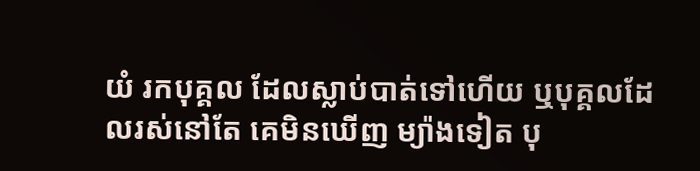យំ រកបុគ្គល ដែលស្លាប់បាត់ទៅហើយ ឬបុគ្គលដែលរស់នៅតែ គេមិនឃើញ ម្យ៉ាងទៀត បុ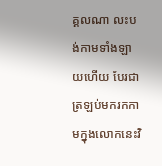គ្គលណា លះបង់កាមទាំងឡាយហើយ បែរជាត្រឡប់មករកកាមក្នុងលោកនេះវិ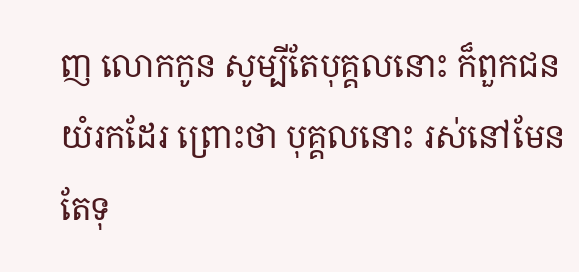ញ លោកកូន សូម្បីតែបុគ្គលនោះ ក៏ពួកជនយំរកដែរ ព្រោះថា បុគ្គលនោះ រស់នៅមែន តែទុ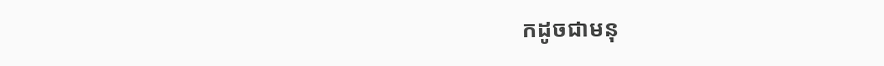កដូចជាមនុ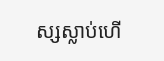ស្សស្លាប់ហើ